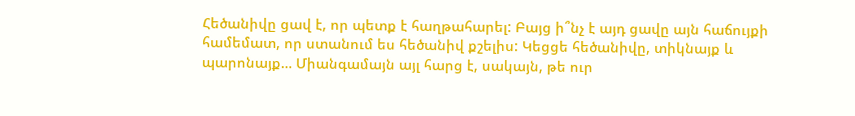Հեծանիվը ցավ է, որ պետք է հաղթահարել: Բայց ի՞նչ է այդ ցավը այն հաճույքի համեմատ, որ ստանում ես հեծանիվ քշելիս: Կեցցե հեծանիվը, տիկնայք և պարոնայք… Միանգամայն այլ հարց է, սակայն, թե ուր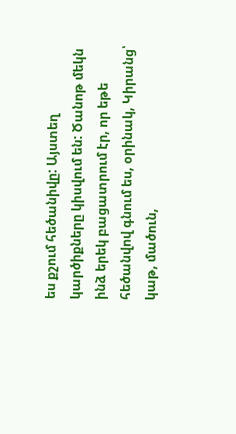ես քշում հեծանիվը: Այստեղ կարծիքները կիսվում են: Ծանոթ մեկն ինձ երեկ բացատրում էր, որ եթե հեծանվով գնում ես, օրինակ, Կիրանց՝ կաթ, մածուն,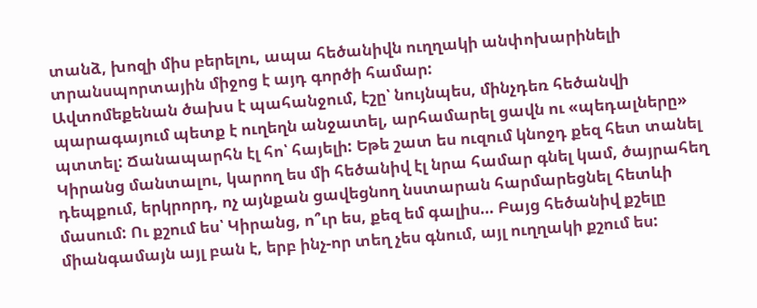տանձ, խոզի միս բերելու, ապա հեծանիվն ուղղակի անփոխարինելի տրանսպորտային միջոց է այդ գործի համար:
Ավտոմեքենան ծախս է պահանջում, էշը՝ նույնպես, մինչդեռ հեծանվի պարագայում պետք է ուղեղն անջատել, արհամարել ցավն ու «պեդալները» պտտել: Ճանապարհն էլ հո՝ հայելի: Եթե շատ ես ուզում կնոջդ քեզ հետ տանել Կիրանց մանտալու, կարող ես մի հեծանիվ էլ նրա համար գնել կամ, ծայրահեղ դեպքում, երկրորդ, ոչ այնքան ցավեցնող նստարան հարմարեցնել հետևի մասում: Ու քշում ես՝ Կիրանց, ո՞ւր ես, քեզ եմ գալիս… Բայց հեծանիվ քշելը միանգամայն այլ բան է, երբ ինչ-որ տեղ չես գնում, այլ ուղղակի քշում ես: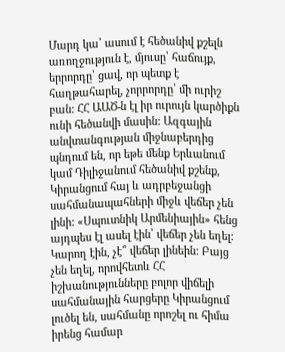Մարդ կա՝ ասում է հեծանիվ քշելն առողջություն է, մյուսը՝ հաճույք, երրորդը՝ ցավ, որ պետք է հաղթահարել, չորրորդը՝ մի ուրիշ բան: ՀՀ ԱԱԾ-ն էլ իր ուրույն կարծիքն ունի հեծանվի մասին: Ազգային անվտանգության միջնաբերդից պնդում են, որ եթե մենք Երևանում կամ Դիլիջանում հեծանիվ քշենք, Կիրանցում հայ և ադրբեջանցի սահմանապահների միջև վեճեր չեն լինի: «Սպուտնիկ Արմենիային» հենց այդպես էլ ասել էին՝ վեճեր չեն եղել: Կարող էին, չէ՞ վեճեր լինեին: Բայց չեն եղել, որովհետև ՀՀ իշխանությունները բոլոր վիճելի սահմանային հարցերը Կիրանցում լուծել են, սահմանը որոշել ու հիմա իրենց համար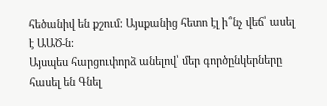հեծանիվ են քշում: Այսքանից հետո էլ ի՞նչ վեճ՝ ասել է ԱԱԾ-ն:
Այսպես հարցուփորձ անելով՝ մեր գործընկերները հասել են Գնել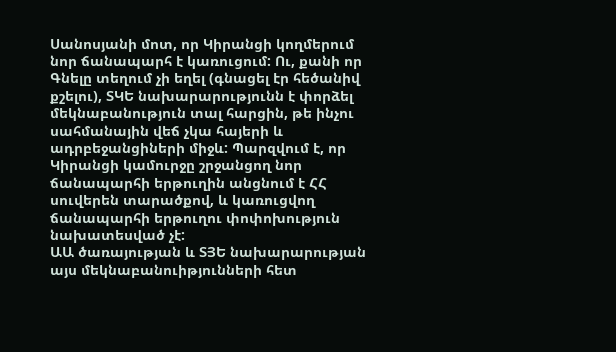Սանոսյանի մոտ, որ Կիրանցի կողմերում նոր ճանապարհ է կառուցում: Ու, քանի որ Գնելը տեղում չի եղել (գնացել էր հեծանիվ քշելու), ՏԿԵ նախարարությունն է փորձել մեկնաբանություն տալ հարցին, թե ինչու սահմանային վեճ չկա հայերի և ադրբեջանցիների միջև: Պարզվում է, որ Կիրանցի կամուրջը շրջանցող նոր ճանապարհի երթուղին անցնում է ՀՀ սուվերեն տարածքով, և կառուցվող ճանապարհի երթուղու փոփոխություն նախատեսված չէ:
ԱԱ ծառայության և ՏՅԵ նախարարության այս մեկնաբանուիթյունների հետ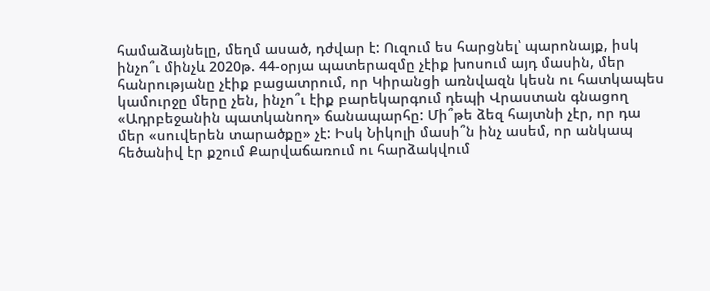համաձայնելը, մեղմ ասած, դժվար է: Ուզում ես հարցնել՝ պարոնայք, իսկ ինչո՞ւ մինչև 2020թ. 44-օրյա պատերազմը չէիք խոսում այդ մասին, մեր հանրությանը չէիք բացատրում, որ Կիրանցի առնվազն կեսն ու հատկապես կամուրջը մերը չեն, ինչո՞ւ էիք բարեկարգում դեպի Վրաստան գնացող «Ադրբեջանին պատկանող» ճանապարհը: Մի՞թե ձեզ հայտնի չէր, որ դա մեր «սուվերեն տարածքը» չէ: Իսկ Նիկոլի մասի՞ն ինչ ասեմ, որ անկապ հեծանիվ էր քշում Քարվաճառում ու հարձակվում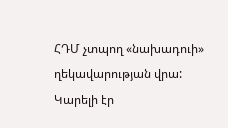ՀԴՄ չտպող «նախադուի» ղեկավարության վրա: Կարելի էր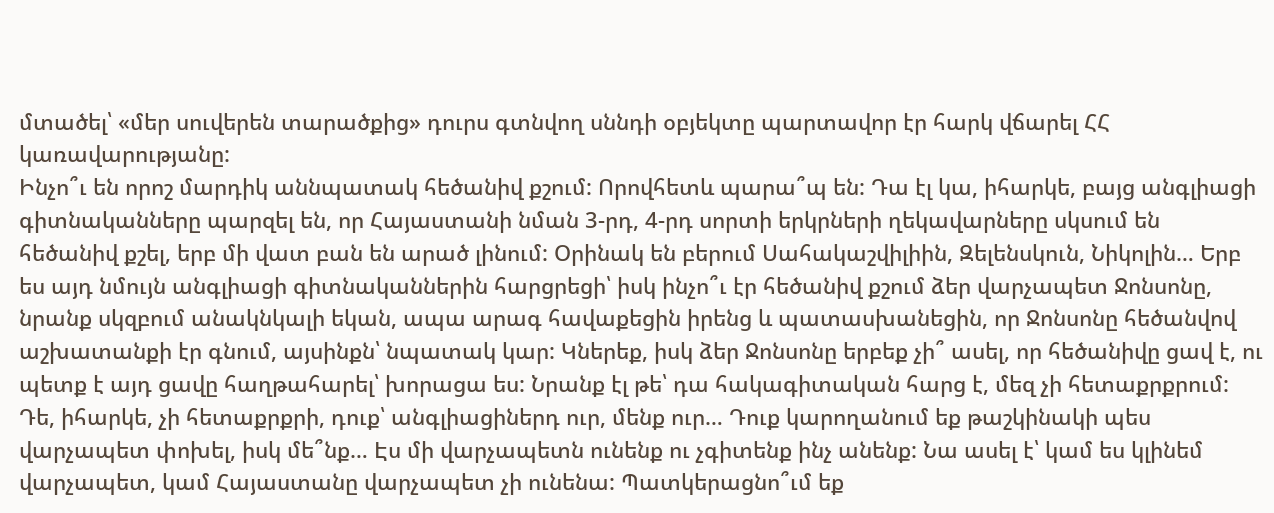մտածել՝ «մեր սուվերեն տարածքից» դուրս գտնվող սննդի օբյեկտը պարտավոր էր հարկ վճարել ՀՀ կառավարությանը:
Ինչո՞ւ են որոշ մարդիկ աննպատակ հեծանիվ քշում: Որովհետև պարա՞պ են: Դա էլ կա, իհարկե, բայց անգլիացի գիտնականները պարզել են, որ Հայաստանի նման 3-րդ, 4-րդ սորտի երկրների ղեկավարները սկսում են հեծանիվ քշել, երբ մի վատ բան են արած լինում: Օրինակ են բերում Սահակաշվիլիին, Զելենսկուն, Նիկոլին… Երբ ես այդ նմույն անգլիացի գիտնականներին հարցրեցի՝ իսկ ինչո՞ւ էր հեծանիվ քշում ձեր վարչապետ Ջոնսոնը, նրանք սկզբում անակնկալի եկան, ապա արագ հավաքեցին իրենց և պատասխանեցին, որ Ջոնսոնը հեծանվով աշխատանքի էր գնում, այսինքն՝ նպատակ կար: Կներեք, իսկ ձեր Ջոնսոնը երբեք չի՞ ասել, որ հեծանիվը ցավ է, ու պետք է այդ ցավը հաղթահարել՝ խորացա ես: Նրանք էլ թե՝ դա հակագիտական հարց է, մեզ չի հետաքրքրում: Դե, իհարկե, չի հետաքրքրի, դուք՝ անգլիացիներդ ուր, մենք ուր… Դուք կարողանում եք թաշկինակի պես վարչապետ փոխել, իսկ մե՞նք… Էս մի վարչապետն ունենք ու չգիտենք ինչ անենք: Նա ասել է՝ կամ ես կլինեմ վարչապետ, կամ Հայաստանը վարչապետ չի ունենա: Պատկերացնո՞ւմ եք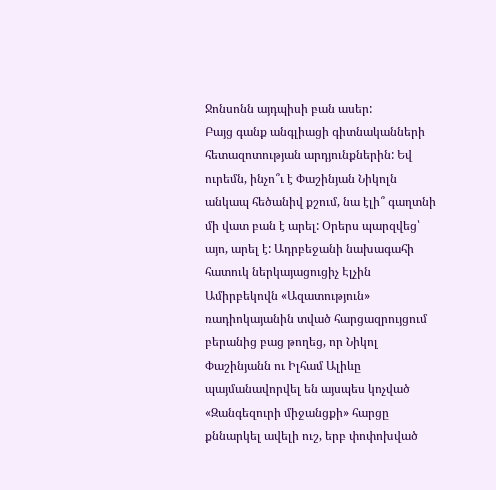Ջոնսոնն այդպիսի բան ասեր:
Բայց գանք անգլիացի գիտնականների հետազոտության արդյունքներին: Եվ ուրեմն, ինչո՞ւ է Փաշինյան Նիկոլն անկապ հեծանիվ քշում, նա էլի՞ գաղտնի մի վատ բան է արել: Օրերս պարզվեց՝ այո, արել է: Ադրբեջանի նախագահի հատուկ ներկայացուցիչ Էլչին Ամիրբեկովն «Ազատություն» ռադիոկայանին տված հարցազրույցում բերանից բաց թողեց, որ Նիկոլ Փաշինյանն ու Իլհամ Ալիևը պայմանավորվել են այսպես կոչված «Զանգեզուրի միջանցքի» հարցը քննարկել ավելի ուշ, երբ փոփոխված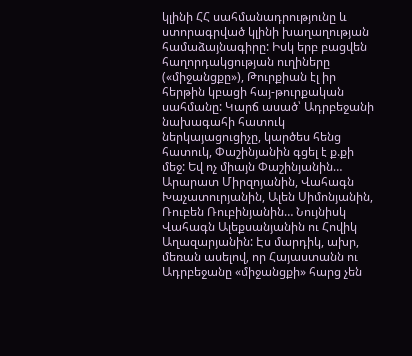կլինի ՀՀ սահմանադրությունը և ստորագրված կլինի խաղաղության համաձայնագիրը: Իսկ երբ բացվեն հաղորդակցության ուղիները («միջանցքը»), Թուրքիան էլ իր հերթին կբացի հայ-թուրքական սահմանը: Կարճ ասած՝ Ադրբեջանի նախագահի հատուկ ներկայացուցիչը, կարծես հենց հատուկ, Փաշինյանին գցել է ք.քի մեջ: Եվ ոչ միայն Փաշինյանին… Արարատ Միրզոյանին, Վահագն Խաչատուրյանին, Ալեն Սիմոնյանին, Ռուբեն Ռուբինյանին… Նույնիսկ Վահագն Ալեքսանյանին ու Հովիկ Աղազարյանին: Էս մարդիկ, ախր, մեռան ասելով, որ Հայաստանն ու Ադրբեջանը «միջանցքի» հարց չեն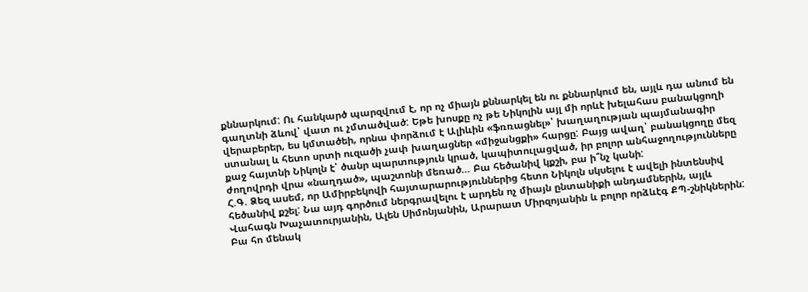քննարկում: Ու հանկարծ պարզվում է, որ ոչ միայն քննարկել են ու քննարկում են, այլև դա անում են գաղտնի ձևով՝ վատ ու չմտածված: Եթե խոսքը ոչ թե Նիկոլին այլ մի որևէ խելահաս բանակցողի վերաբերեր, ես կմտածեի, որնա փորձում է Ալիևին «ֆռռացնել»՝ խաղաղության պայմանագիր ստանալ և հետո սրտի ուզածի չափ խաղացներ «միջանցքի» հարցը: Բայց ավաղ՝ բանակցողը մեզ քաջ հայտնի Նիկոլն է՝ ծանր պարտություն կրած, կապիտուլացված, իր բոլոր անհաջողությունները ժողովրդի վրա «նաղդած», պաշտոնի մեռած… Բա հեծանիվ կքշի, բա ի՞նչ կանի:
Հ.Գ. Ձեզ ասեմ, որ Ամիրբեկովի հայտարարություններից հետո Նիկոլն սկսելու է ավելի ինտենսիվ հեծանիվ քշել: Նա այդ գործում ներգրավելու է արդեն ոչ միայն ընտանիքի անդամներին, այլև Վահագն Խաչատուրյանին, Ալեն Սիմոնյանին, Արարատ Միրզոյանին և բոլոր որձևէգ ՔՊ-շնիկներին: Բա հո մենակ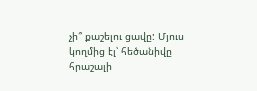չի՞ քաշելու ցավը: Մյուս կողմից էլ՝ հեծանիվը հրաշալի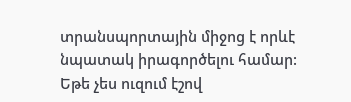տրանսպորտային միջոց է որևէ նպատակ իրագործելու համար: Եթե չես ուզում էշով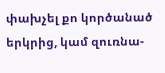փախչել քո կործանած երկրից, կամ զուռնա-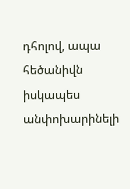դհոլով, ապա հեծանիվն իսկապես անփոխարինելի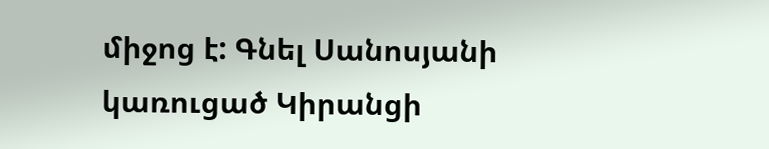միջոց է: Գնել Սանոսյանի կառուցած Կիրանցի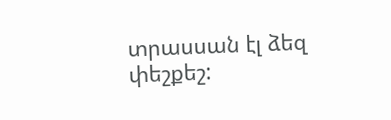տրասսան էլ ձեզ փեշքեշ: